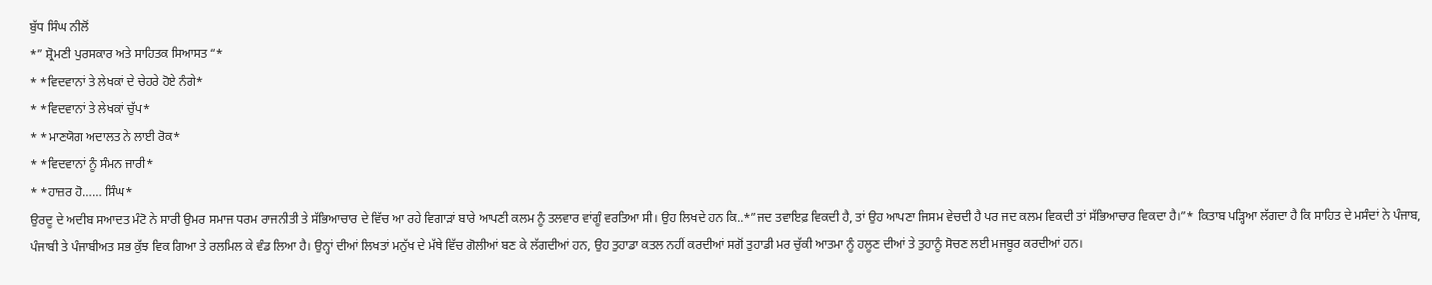ਬੁੱਧ ਸਿੰਘ ਨੀਲੋਂ
*” ਸ਼੍ਰੋਮਣੀ ਪੁਰਸਕਾਰ ਅਤੇ ਸਾਹਿਤਕ ਸਿਆਸਤ “*
* *ਵਿਦਵਾਨਾਂ ਤੇ ਲੇਖਕਾਂ ਦੇ ਚੇਹਰੇ ਹੋਏ ਨੰਗੇ*
* *ਵਿਦਵਾਨਾਂ ਤੇ ਲੇਖਕਾਂ ਚੁੱਪ*
* *ਮਾਣਯੋਗ ਅਦਾਲਤ ਨੇ ਲਾਈ ਰੋਕ*
* *ਵਿਦਵਾਨਾਂ ਨੂੰ ਸੰਮਨ ਜਾਰੀ*
* *ਹਾਜ਼ਰ ਹੋ…… ਸਿੰਘ*
ਉਰਦੂ ਦੇ ਅਦੀਬ ਸਆਦਤ ਮੰਟੋ ਨੇ ਸਾਰੀ ਉਮਰ ਸਮਾਜ ਧਰਮ ਰਾਜਨੀਤੀ ਤੇ ਸੱਭਿਆਚਾਰ ਦੇ ਵਿੱਚ ਆ ਰਹੇ ਵਿਗਾੜਾਂ ਬਾਰੇ ਆਪਣੀ ਕਲਮ ਨੂੰ ਤਲਵਾਰ ਵਾਂਗੂੰ ਵਰਤਿਆ ਸੀ। ਉਹ ਲਿਖਦੇ ਹਨ ਕਿ..*”ਜਦ ਤਵਾਇਫ਼ ਵਿਕਦੀ ਹੈ, ਤਾਂ ਉਹ ਆਪਣਾ ਜਿਸਮ ਵੇਚਦੀ ਹੈ ਪਰ ਜਦ ਕਲਮ ਵਿਕਦੀ ਤਾਂ ਸੱਭਿਆਚਾਰ ਵਿਕਦਾ ਹੈ।”* ਕਿਤਾਬ ਪੜ੍ਹਿਆ ਲੱਗਦਾ ਹੈ ਕਿ ਸਾਹਿਤ ਦੇ ਮਸੰਦਾਂ ਨੇ ਪੰਜਾਬ, ਪੰਜਾਬੀ ਤੇ ਪੰਜਾਬੀਅਤ ਸਭ ਕੁੱਝ ਵਿਕ ਗਿਆ ਤੇ ਰਲਮਿਲ ਕੇ ਵੰਡ ਲਿਆ ਹੈ। ਉਨ੍ਹਾਂ ਦੀਆਂ ਲਿਖਤਾਂ ਮਨੁੱਖ ਦੇ ਮੱਥੇ ਵਿੱਚ ਗੋਲੀਆਂ ਬਣ ਕੇ ਲੱਗਦੀਆਂ ਹਨ, ਉਹ ਤੁਹਾਡਾ ਕਤਲ ਨਹੀਂ ਕਰਦੀਆਂ ਸਗੋਂ ਤੁਹਾਡੀ ਮਰ ਚੁੱਕੀ ਆਤਮਾ ਨੂੰ ਹਲੂਣ ਦੀਆਂ ਤੇ ਤੁਹਾਨੂੰ ਸੋਚਣ ਲਈ ਮਜਬੂਰ ਕਰਦੀਆਂ ਹਨ।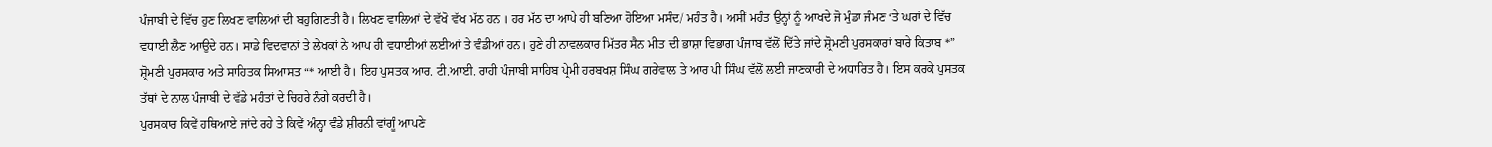ਪੰਜਾਬੀ ਦੇ ਵਿੱਚ ਹੁਣ ਲਿਖਣ ਵਾਲਿਆਂ ਦੀ ਬਹੁਗਿਣਤੀ ਹੈ। ਲਿਖਣ ਵਾਲਿਆਂ ਦੇ ਵੱਖੋ ਵੱਖ ਮੱਠ ਹਨ । ਹਰ ਮੱਠ ਦਾ ਆਪੇ ਹੀ ਬਣਿਆ ਹੋਇਆ ਮਸੰਦ/ ਮਹੰਤ ਹੈ। ਅਸੀਂ ਮਹੰਤ ਉਨ੍ਹਾਂ ਨੂੰ ਆਖਦੇ ਜੋ ਮੁੰਡਾ ਜੰਮਣ ‘ਤੇ ਘਰਾਂ ਦੇ ਵਿੱਚ ਵਧਾਈ ਲੈਣ ਆਉਦੇ ਹਨ। ਸਾਡੇ ਵਿਦਵਾਨਾਂ ਤੇ ਲੇਖਕਾਂ ਨੇ ਆਪ ਹੀ ਵਧਾਈਆਂ ਲਈਆਂ ਤੇ ਵੰਡੀਆਂ ਹਨ। ਹੁਣੇ ਹੀ ਨਾਵਲਕਾਰ ਮਿੱਤਰ ਸੈਨ ਮੀਤ ਦੀ ਭਾਸ਼ਾ ਵਿਭਾਗ ਪੰਜਾਬ ਵੱਲੋਂ ਦਿੱਤੇ ਜਾਂਦੇ ਸ਼੍ਰੋਮਣੀ ਪੁਰਸਕਾਰਾਂ ਬਾਰੇ ਕਿਤਾਬ *” ਸ਼੍ਰੋਮਣੀ ਪੁਰਸਕਾਰ ਅਤੇ ਸਾਹਿਤਕ ਸਿਆਸਤ “* ਆਈ ਹੈ। ਇਹ ਪੁਸਤਕ ਆਰ. ਟੀ.ਆਈ. ਰਾਹੀ ਪੰਜਾਬੀ ਸਾਹਿਬ ਪ੍ਰੇਮੀ ਹਰਬਖਸ਼ ਸਿੰਘ ਗਰੇਵਾਲ ਤੇ ਆਰ ਪੀ ਸਿੰਘ ਵੱਲੋਂ ਲਈ ਜਾਣਕਾਰੀ ਦੇ ਅਧਾਰਿਤ ਹੈ। ਇਸ ਕਰਕੇ ਪੁਸਤਕ ਤੱਥਾਂ ਦੇ ਨਾਲ ਪੰਜਾਬੀ ਦੇ ਵੱਡੇ ਮਹੰਤਾਂ ਦੇ ਚਿਹਰੇ ਨੰਗੇ ਕਰਦੀ ਹੈ।
ਪੁਰਸਕਾਰ ਕਿਵੇਂ ਹਥਿਆਏ ਜਾਂਦੇ ਰਹੇ ਤੇ ਕਿਵੇਂ ਅੰਨ੍ਹਾ ਵੰਡੇ ਸ਼ੀਰਨੀ ਵਾਂਗੂੰ ਆਪਣੇ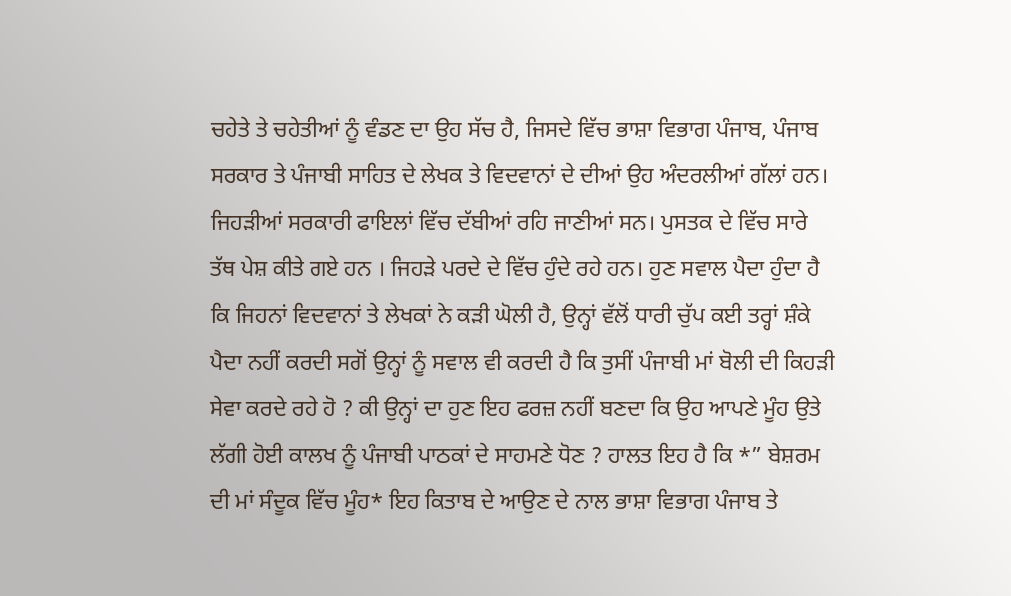ਚਹੇਤੇ ਤੇ ਚਹੇਤੀਆਂ ਨੂੰ ਵੰਡਣ ਦਾ ਉਹ ਸੱਚ ਹੈ, ਜਿਸਦੇ ਵਿੱਚ ਭਾਸ਼ਾ ਵਿਭਾਗ ਪੰਜਾਬ, ਪੰਜਾਬ ਸਰਕਾਰ ਤੇ ਪੰਜਾਬੀ ਸਾਹਿਤ ਦੇ ਲੇਖਕ ਤੇ ਵਿਦਵਾਨਾਂ ਦੇ ਦੀਆਂ ਉਹ ਅੰਦਰਲੀਆਂ ਗੱਲਾਂ ਹਨ। ਜਿਹੜੀਆਂ ਸਰਕਾਰੀ ਫਾਇਲਾਂ ਵਿੱਚ ਦੱਬੀਆਂ ਰਹਿ ਜਾਣੀਆਂ ਸਨ। ਪੁਸਤਕ ਦੇ ਵਿੱਚ ਸਾਰੇ ਤੱਥ ਪੇਸ਼ ਕੀਤੇ ਗਏ ਹਨ । ਜਿਹੜੇ ਪਰਦੇ ਦੇ ਵਿੱਚ ਹੁੰਦੇ ਰਹੇ ਹਨ। ਹੁਣ ਸਵਾਲ ਪੈਦਾ ਹੁੰਦਾ ਹੈ ਕਿ ਜਿਹਨਾਂ ਵਿਦਵਾਨਾਂ ਤੇ ਲੇਖਕਾਂ ਨੇ ਕੜੀ ਘੋਲੀ ਹੈ, ਉਨ੍ਹਾਂ ਵੱਲੋਂ ਧਾਰੀ ਚੁੱਪ ਕਈ ਤਰ੍ਹਾਂ ਸ਼ੰਕੇ ਪੈਦਾ ਨਹੀਂ ਕਰਦੀ ਸਗੋਂ ਉਨ੍ਹਾਂ ਨੂੰ ਸਵਾਲ ਵੀ ਕਰਦੀ ਹੈ ਕਿ ਤੁਸੀਂ ਪੰਜਾਬੀ ਮਾਂ ਬੋਲੀ ਦੀ ਕਿਹੜੀ ਸੇਵਾ ਕਰਦੇ ਰਹੇ ਹੋ ? ਕੀ ਉਨ੍ਹਾਂ ਦਾ ਹੁਣ ਇਹ ਫਰਜ਼ ਨਹੀਂ ਬਣਦਾ ਕਿ ਉਹ ਆਪਣੇ ਮੂੰਹ ਉਤੇ ਲੱਗੀ ਹੋਈ ਕਾਲਖ ਨੂੰ ਪੰਜਾਬੀ ਪਾਠਕਾਂ ਦੇ ਸਾਹਮਣੇ ਧੋਣ ? ਹਾਲਤ ਇਹ ਹੈ ਕਿ *” ਬੇਸ਼ਰਮ ਦੀ ਮਾਂ ਸੰਦੂਕ ਵਿੱਚ ਮੂੰਹ* ਇਹ ਕਿਤਾਬ ਦੇ ਆਉਣ ਦੇ ਨਾਲ ਭਾਸ਼ਾ ਵਿਭਾਗ ਪੰਜਾਬ ਤੇ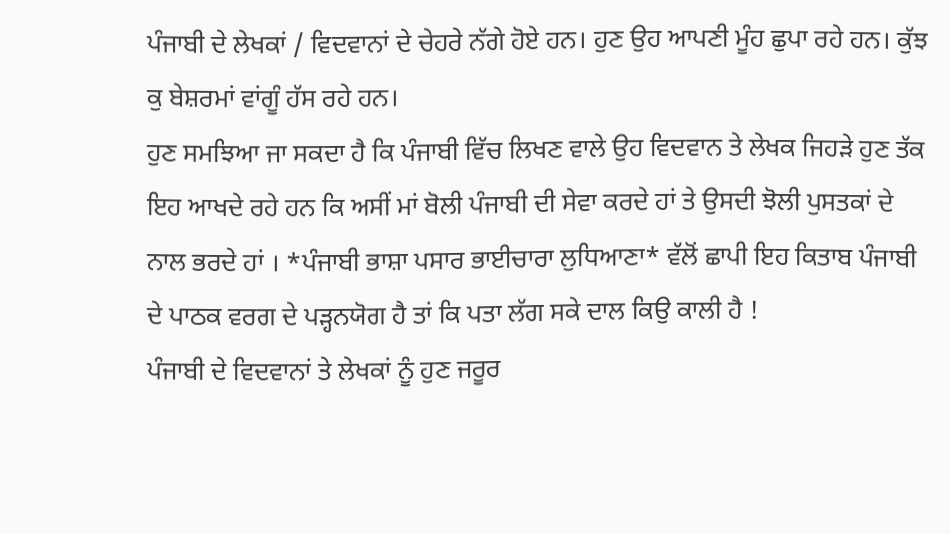ਪੰਜਾਬੀ ਦੇ ਲੇਖਕਾਂ / ਵਿਦਵਾਨਾਂ ਦੇ ਚੇਹਰੇ ਨੱਗੇ ਹੋਏ ਹਨ। ਹੁਣ ਉਹ ਆਪਣੀ ਮੂੰਹ ਛੁਪਾ ਰਹੇ ਹਨ। ਕੁੱਝ ਕੁ ਬੇਸ਼ਰਮਾਂ ਵਾਂਗੂੰ ਹੱਸ ਰਹੇ ਹਨ।
ਹੁਣ ਸਮਝਿਆ ਜਾ ਸਕਦਾ ਹੈ ਕਿ ਪੰਜਾਬੀ ਵਿੱਚ ਲਿਖਣ ਵਾਲੇ ਉਹ ਵਿਦਵਾਨ ਤੇ ਲੇਖਕ ਜਿਹੜੇ ਹੁਣ ਤੱਕ ਇਹ ਆਖਦੇ ਰਹੇ ਹਨ ਕਿ ਅਸੀਂ ਮਾਂ ਬੋਲੀ ਪੰਜਾਬੀ ਦੀ ਸੇਵਾ ਕਰਦੇ ਹਾਂ ਤੇ ਉਸਦੀ ਝੋਲੀ ਪੁਸਤਕਾਂ ਦੇ ਨਾਲ ਭਰਦੇ ਹਾਂ । *ਪੰਜਾਬੀ ਭਾਸ਼ਾ ਪਸਾਰ ਭਾਈਚਾਰਾ ਲੁਧਿਆਣਾ* ਵੱਲੋਂ ਛਾਪੀ ਇਹ ਕਿਤਾਬ ਪੰਜਾਬੀ ਦੇ ਪਾਠਕ ਵਰਗ ਦੇ ਪੜ੍ਹਨਯੋਗ ਹੈ ਤਾਂ ਕਿ ਪਤਾ ਲੱਗ ਸਕੇ ਦਾਲ ਕਿਉ ਕਾਲੀ ਹੈ !
ਪੰਜਾਬੀ ਦੇ ਵਿਦਵਾਨਾਂ ਤੇ ਲੇਖਕਾਂ ਨੂੰ ਹੁਣ ਜਰੂਰ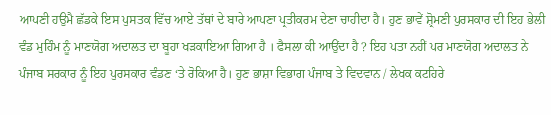ਆਪਣੀ ਹਉਮੈ ਛੱਡਕੇ ਇਸ ਪੁਸਤਕ ਵਿੱਚ ਆਏ ਤੱਥਾਂ ਦੇ ਬਾਰੇ ਆਪਣਾ ਪ੍ਰਤੀਕਰਮ ਦੇਣਾ ਚਾਹੀਦਾ ਹੈ। ਹੁਣ ਭਾਵੇਂ ਸ਼੍ਰੋਮਣੀ ਪੁਰਸਕਾਰ ਦੀ ਇਹ ਭੇਲੀ ਵੰਡ ਮੁਹਿੰਮ ਨੂੰ ਮਾਣਯੋਗ ਅਦਾਲਤ ਦਾ ਬੂਹਾ ਖੜਕਾਇਆ ਗਿਆ ਹੈ । ਫੈਸਲਾ ਕੀ ਆਉਂਦਾ ਹੈ ? ਇਹ ਪਤਾ ਨਹੀਂ ਪਰ ਮਾਣਯੋਗ ਅਦਾਲਤ ਨੇ ਪੰਜਾਬ ਸਰਕਾਰ ਨੂੰ ਇਹ ਪੁਰਸਕਾਰ ਵੰਡਣ ‘ਤੇ ਰੋਕਿਆ ਹੈ। ਹੁਣ ਭਾਸ਼ਾ ਵਿਭਾਗ ਪੰਜਾਬ ਤੇ ਵਿਦਵਾਨ / ਲੇਖਕ ਕਟਹਿਰੇ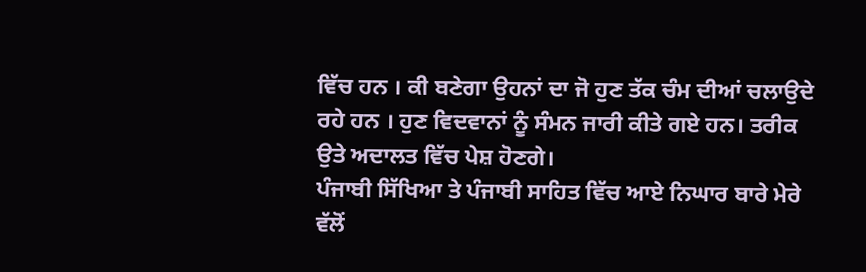ਵਿੱਚ ਹਨ । ਕੀ ਬਣੇਗਾ ਉਹਨਾਂ ਦਾ ਜੋ ਹੁਣ ਤੱਕ ਚੰਮ ਦੀਆਂ ਚਲਾਉਦੇ ਰਹੇ ਹਨ । ਹੁਣ ਵਿਦਵਾਨਾਂ ਨੂੰ ਸੰਮਨ ਜਾਰੀ ਕੀਤੇ ਗਏ ਹਨ। ਤਰੀਕ ਉਤੇ ਅਦਾਲਤ ਵਿੱਚ ਪੇਸ਼ ਹੋਣਗੇ।
ਪੰਜਾਬੀ ਸਿੱਖਿਆ ਤੇ ਪੰਜਾਬੀ ਸਾਹਿਤ ਵਿੱਚ ਆਏ ਨਿਘਾਰ ਬਾਰੇ ਮੇਰੇ ਵੱਲੋਂ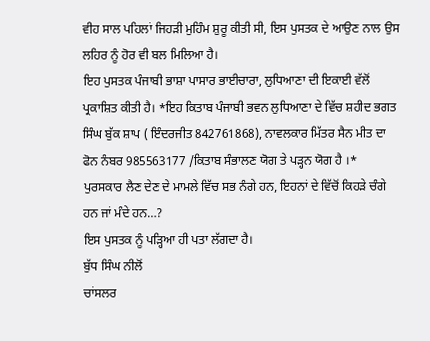ਵੀਹ ਸਾਲ ਪਹਿਲਾਂ ਜਿਹੜੀ ਮੁਹਿੰਮ ਸ਼ੁਰੂ ਕੀਤੀ ਸੀ, ਇਸ ਪੁਸਤਕ ਦੇ ਆਉਣ ਨਾਲ ਉਸ ਲਹਿਰ ਨੂੰ ਹੋਰ ਵੀ ਬਲ ਮਿਲਿਆ ਹੈ।
ਇਹ ਪੁਸਤਕ ਪੰਜਾਬੀ ਭਾਸ਼ਾ ਪਾਸਾਰ ਭਾਈਚਾਰਾ, ਲੁਧਿਆਣਾ ਦੀ ਇਕਾਈ ਵੱਲੋਂ ਪ੍ਰਕਾਸ਼ਿਤ ਕੀਤੀ ਹੈ। *ਇਹ ਕਿਤਾਬ ਪੰਜਾਬੀ ਭਵਨ ਲੁਧਿਆਣਾ ਦੇ ਵਿੱਚ ਸ਼ਹੀਦ ਭਗਤ ਸਿੰਘ ਬੁੱਕ ਸ਼ਾਪ ( ਇੰਦਰਜੀਤ 842761868), ਨਾਵਲਕਾਰ ਮਿੱਤਰ ਸੈਨ ਮੀਤ ਦਾ ਫੋਨ ਨੰਬਰ 985563177 /ਕਿਤਾਬ ਸੰਭਾਲਣ ਯੋਗ ਤੇ ਪੜ੍ਹਨ ਯੋਗ ਹੈ ।*
ਪੁਰਸਕਾਰ ਲੈਣ ਦੇਣ ਦੇ ਮਾਮਲੇ ਵਿੱਚ ਸਭ ਨੰਗੇ ਹਨ, ਇਹਨਾਂ ਦੇ ਵਿੱਚੋਂ ਕਿਹੜੇ ਚੰਗੇ ਹਨ ਜਾਂ ਮੰਦੇ ਹਨ…?
ਇਸ ਪੁਸਤਕ ਨੂੰ ਪੜ੍ਹਿਆ ਹੀ ਪਤਾ ਲੱਗਦਾ ਹੈ।
ਬੁੱਧ ਸਿੰਘ ਨੀਲੋਂ
ਚਾਂਸਲਰ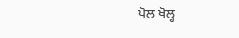ਪੋਲ ਖੋਲ੍ਹ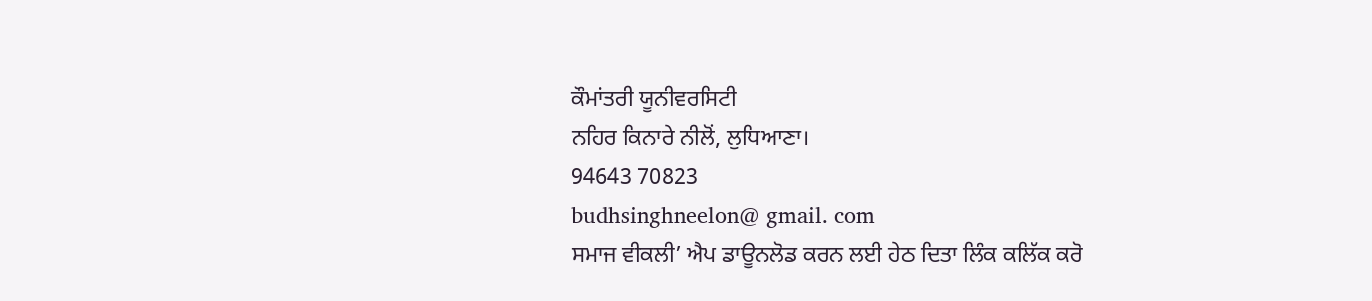ਕੌਮਾਂਤਰੀ ਯੂਨੀਵਰਸਿਟੀ
ਨਹਿਰ ਕਿਨਾਰੇ ਨੀਲੋਂ, ਲੁਧਿਆਣਾ।
94643 70823
budhsinghneelon@ gmail. com
ਸਮਾਜ ਵੀਕਲੀ’ ਐਪ ਡਾਊਨਲੋਡ ਕਰਨ ਲਈ ਹੇਠ ਦਿਤਾ ਲਿੰਕ ਕਲਿੱਕ ਕਰੋ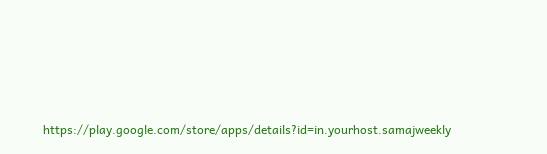https://play.google.com/store/apps/details?id=in.yourhost.samajweekly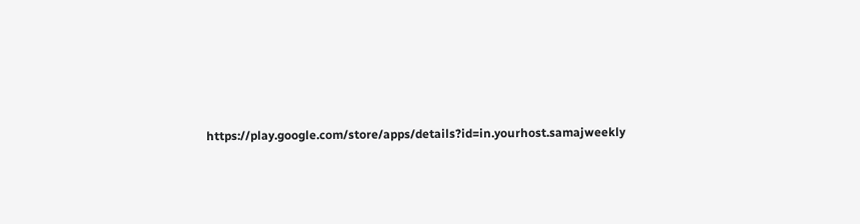https://play.google.com/store/apps/details?id=in.yourhost.samajweekly